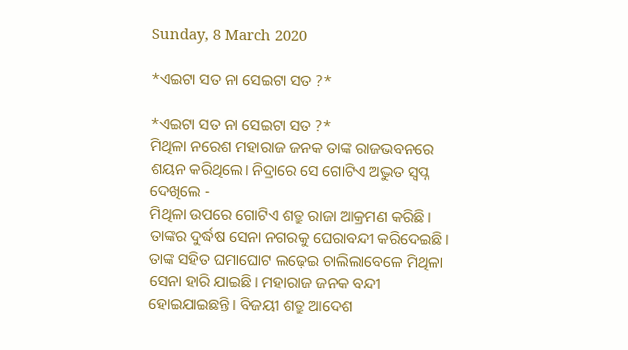Sunday, 8 March 2020

*ଏଇଟା ସତ ନା ସେଇଟା ସତ ?*

*ଏଇଟା ସତ ନା ସେଇଟା ସତ ?*
ମିଥିଳା ନରେଶ ମହାରାଜ ଜନକ ତାଙ୍କ ରାଜଭବନରେ ଶୟନ କରିଥିଲେ। ନିଦ୍ରାରେ ସେ ଗୋଟିଏ ଅଦ୍ଭୁତ ସ୍ୱପ୍ନ ଦେଖିଲେ -
ମିଥିଳା ଉପରେ ଗୋଟିଏ ଶତ୍ରୁ ରାଜା ଆକ୍ରମଣ କରିଛି। ତାଙ୍କର ଦୁର୍ଦ୍ଧଷ ସେନା ନଗରକୁ ଘେରାବନ୍ଦୀ କରିଦେଇଛି।  ତାଙ୍କ ସହିତ ଘମାଘୋଟ ଲଢ଼େଇ ଚାଲିଲାବେଳେ ମିଥିଳା ସେନା ହାରି ଯାଇଛି। ମହାରାଜ ଜନକ ବନ୍ଦୀ ହୋଇଯାଇଛନ୍ତି। ବିଜୟୀ ଶତ୍ରୁ ଆଦେଶ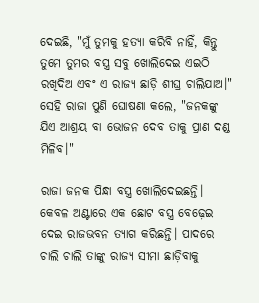ଦେଇଛି, "ମୁଁ ତୁମକୁ ହତ୍ୟା କରିବି ନାହିଁ, କିନ୍ତୁ ତୁମେ ତୁମର ବସ୍ତ୍ର ସବୁ ଖୋଲିଦେଇ ଏଇଠି ରଖିଦିଅ ଏବଂ ଏ ରାଜ୍ୟ ଛାଡ଼ି ଶୀଘ୍ର ଚାଲିଯାଅ।"
ସେହି ରାଜା ପୁଣି ଘୋଷଣା କଲେ, "ଜନକଙ୍କୁ ଯିଏ ଆଶ୍ରୟ ବା ଭୋଜନ ଦେବ ତାକୁ ପ୍ରାଣ ଦଣ୍ଡ ମିଳିବ।"

ରାଜା ଜନକ ପିନ୍ଧା ବସ୍ତ୍ର ଖୋଲିଦେଇଛନ୍ତି। କେବଳ ଅଣ୍ଟାରେ ଏକ ଛୋଟ ବସ୍ତ୍ର ବେଢ଼େଇ ଦେଇ ରାଜଭବନ ତ୍ୟାଗ କରିଛନ୍ତି। ପାଦରେ ଚାଲି ଚାଲି ତାଙ୍କୁ ରାଜ୍ୟ ସୀମା ଛାଡ଼ିବାକୁ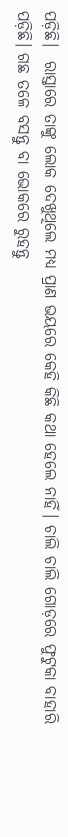ପଡ଼ିଛି।  ରାସ୍ତାରେ ତାଙ୍କୁ ଲୋକ ଦେଖୁଥିଲେ ମଧ୍ୟ ପ୍ରାଣ ଭୟରେ କେହି କିଛି କଥା ହେଲେ ନାହିଁ। ଚାଲି ଚାଲି ଗୋଡ଼ରେ ଫୁଟୁକା ବାହାରି ପଡ଼ିଛି। ଗଛ ତଳେ ବସନ୍ତୁ ବା ଭୋକରେ ରୁହନ୍ତୁ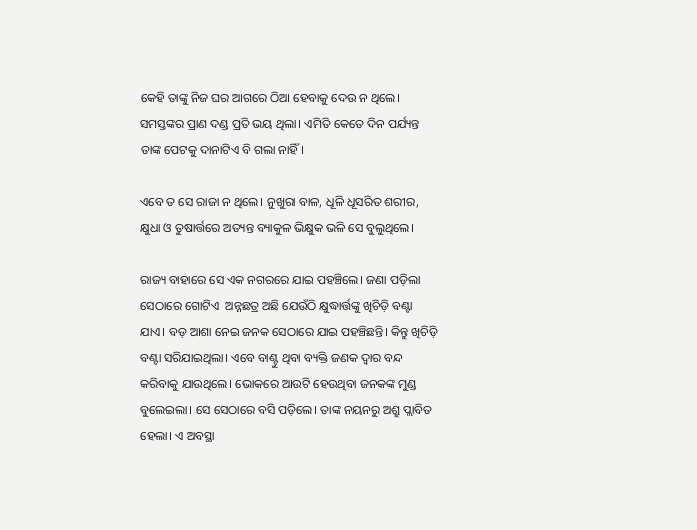କେହି ତାଙ୍କୁ ନିଜ ଘର ଆଗରେ ଠିଆ ହେବାକୁ ଦେଉ ନ ଥିଲେ। ସମସ୍ତଙ୍କର ପ୍ରାଣ ଦଣ୍ଡ ପ୍ରତି ଭୟ ଥିଲା। ଏମିତି କେତେ ଦିନ ପର୍ଯ୍ୟନ୍ତ ତାଙ୍କ ପେଟକୁ ଦାନାଟିଏ ବି ଗଲା ନାହିଁ।

ଏବେ ତ ସେ ରାଜା ନ ଥିଲେ। ନୁଖୁରା ବାଳ, ଧୂଳି ଧୂସରିତ ଶରୀର, କ୍ଷୁଧା ଓ ତୁଷାର୍ତ୍ତରେ ଅତ୍ୟନ୍ତ ବ୍ୟାକୁଳ ଭିକ୍ଷୁକ ଭଳି ସେ ବୁଲୁଥିଲେ।

ରାଜ୍ୟ ବାହାରେ ସେ ଏକ ନଗରରେ ଯାଇ ପହଞ୍ଚିଲେ। ଜଣା ପଡ଼ିଲା ସେଠାରେ ଗୋଟିଏ  ଅନ୍ନଛତ୍ର ଅଛି ଯେଉଁଠି କ୍ଷୁଦ୍ଧାର୍ତ୍ତଙ୍କୁ ଖିଚିଡ଼ି ବଣ୍ଟା ଯାଏ। ବଡ଼ ଆଶା ନେଇ ଜନକ ସେଠାରେ ଯାଇ ପହଞ୍ଚିଛନ୍ତି। କିନ୍ତୁ ଖିଚିଡ଼ି ବଣ୍ଟା ସରିଯାଇଥିଲା। ଏବେ ବାଣ୍ଟୁ ଥିବା ବ୍ୟକ୍ତି ଜଣକ ଦ୍ୱାର ବନ୍ଦ କରିବାକୁ ଯାଉଥିଲେ। ଭୋକରେ ଆଉଟି ହେଉଥିବା ଜନକଙ୍କ ମୁଣ୍ଡ ବୁଲେଇଲା। ସେ ସେଠାରେ ବସି ପଡ଼ିଲେ। ତାଙ୍କ ନୟନରୁ ଅଶ୍ରୁ ପ୍ଲାବିତ ହେଲା। ଏ ଅବସ୍ଥା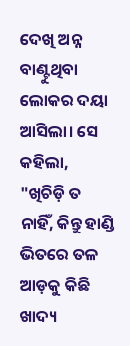ଦେଖି ଅନ୍ନ ବାଣ୍ଟୁଥିବା ଲୋକର ଦୟା ଆସିଲା। ସେ କହିଲା, "ଖିଚିଡ଼ି ତ ନାହିଁ, କିନ୍ତୁ ହାଣ୍ଡି ଭିତରେ ତଳ ଆଡ଼କୁ କିଛି ଖାଦ୍ୟ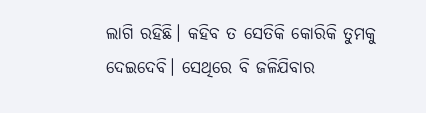ଲାଗି ରହିଛି। କହିବ ତ ସେତିକି କୋରିକି ତୁମକୁ ଦେଇଦେବି। ସେଥିରେ ବି ଜଳିଯିବାର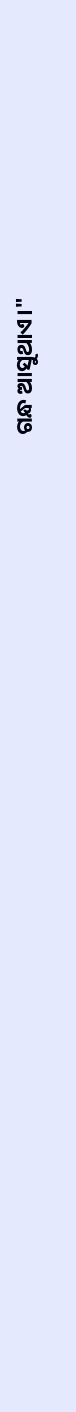ଗନ୍ଧ ଆସୁଥାଏ।"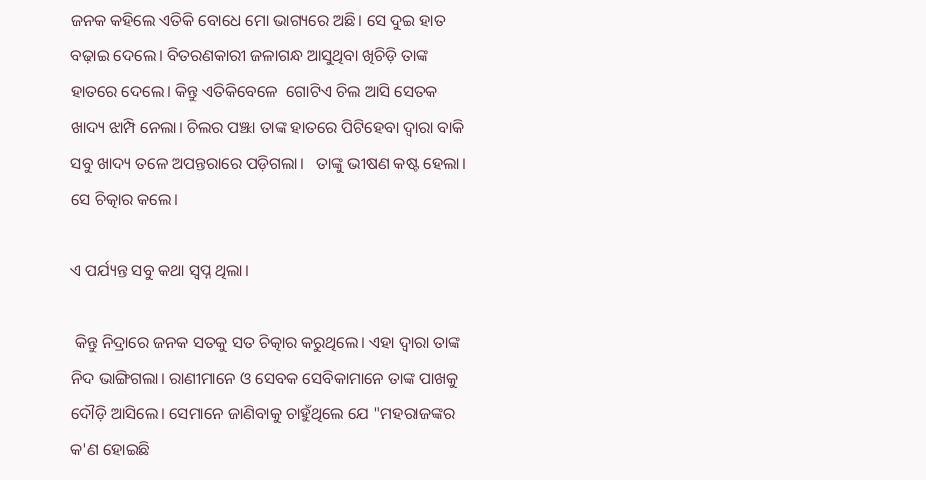ଜନକ କହିଲେ ଏତିକି ବୋଧେ ମୋ ଭାଗ୍ୟରେ ଅଛି। ସେ ଦୁଇ ହାତ ବଢ଼ାଇ ଦେଲେ। ବିତରଣକାରୀ ଜଳାଗନ୍ଧ ଆସୁଥିବା ଖିଚିଡ଼ି ତାଙ୍କ ହାତରେ ଦେଲେ। କିନ୍ତୁ ଏତିକିବେଳେ  ଗୋଟିଏ ଚିଲ ଆସି ସେତକ ଖାଦ୍ୟ ଝାମ୍ପି ନେଲା। ଚିଲର ପଞ୍ଝା ତାଙ୍କ ହାତରେ ପିଟିହେବା ଦ୍ୱାରା ବାକି ସବୁ ଖାଦ୍ୟ ତଳେ ଅପନ୍ତରାରେ ପଡ଼ିଗଲା।   ତାଙ୍କୁ ଭୀଷଣ କଷ୍ଟ ହେଲା। ସେ ଚିତ୍କାର କଲେ।

ଏ ପର୍ଯ୍ୟନ୍ତ ସବୁ କଥା ସ୍ୱପ୍ନ ଥିଲା।

 କିନ୍ତୁ ନିଦ୍ରାରେ ଜନକ ସତକୁ ସତ ଚିତ୍କାର କରୁଥିଲେ। ଏହା ଦ୍ୱାରା ତାଙ୍କ ନିଦ ଭାଙ୍ଗିଗଲା। ରାଣୀମାନେ ଓ ସେବକ ସେବିକାମାନେ ତାଙ୍କ ପାଖକୁ ଦୌଡ଼ି ଆସିଲେ। ସେମାନେ ଜାଣିବାକୁ ଚାହୁଁଥିଲେ ଯେ "ମହରାଜଙ୍କର କ'ଣ ହୋଇଛି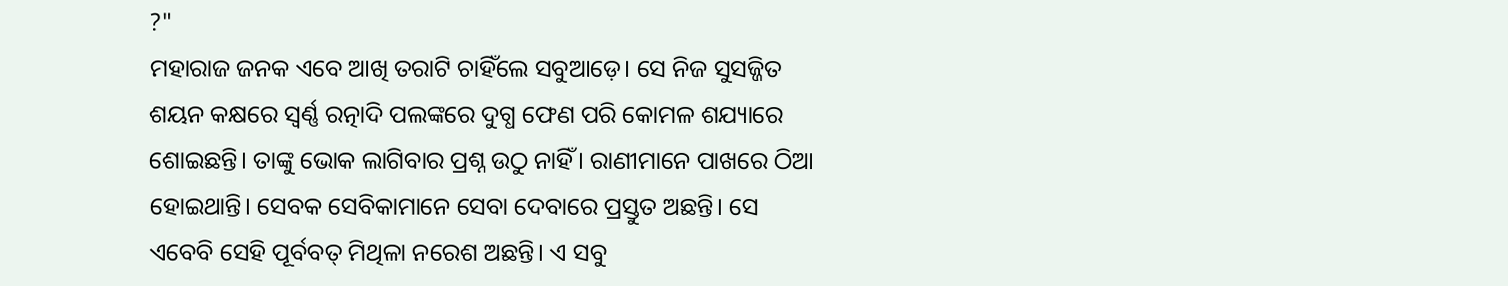?"
ମହାରାଜ ଜନକ ଏବେ ଆଖି ତରାଟି ଚାହିଁଲେ ସବୁଆଡ଼େ। ସେ ନିଜ ସୁସଜ୍ଜିତ ଶୟନ କକ୍ଷରେ ସ୍ଵର୍ଣ୍ଣ ରତ୍ନାଦି ପଲଙ୍କରେ ଦୁଗ୍ଧ ଫେଣ ପରି କୋମଳ ଶଯ୍ୟାରେ ଶୋଇଛନ୍ତି। ତାଙ୍କୁ ଭୋକ ଲାଗିବାର ପ୍ରଶ୍ନ ଉଠୁ ନାହିଁ। ରାଣୀମାନେ ପାଖରେ ଠିଆ ହୋଇଥାନ୍ତି। ସେବକ ସେବିକାମାନେ ସେବା ଦେବାରେ ପ୍ରସ୍ତୁତ ଅଛନ୍ତି। ସେ ଏବେବି ସେହି ପୂର୍ବବତ୍ ମିଥିଳା ନରେଶ ଅଛନ୍ତି। ଏ ସବୁ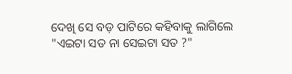ଦେଖି ସେ ବଡ଼ ପାଟିରେ କହିବାକୁ ଲାଗିଲେ "ଏଇଟା ସତ ନା ସେଇଟା ସତ ?"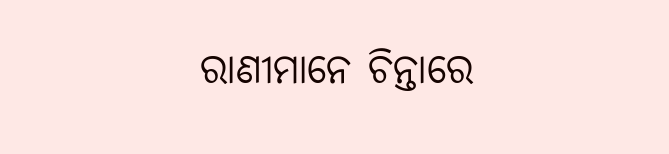ରାଣୀମାନେ ଚିନ୍ତାରେ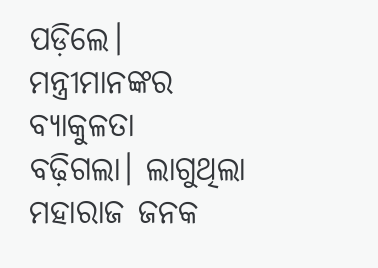ପଡ଼ିଲେ। ମନ୍ତ୍ରୀମାନଙ୍କର ବ୍ୟାକୁଳତା ବଢ଼ିଗଲା। ଲାଗୁଥିଲା ମହାରାଜ ଜନକ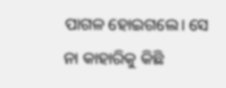ପାଗଳ ହୋଇଗଲେ। ସେ ନା କାହାରିକୁ କିଛି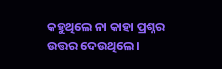କହୁଥିଲେ ନା କାହା ପ୍ରଶ୍ନର ଉତ୍ତର ଦେଉଥିଲେ।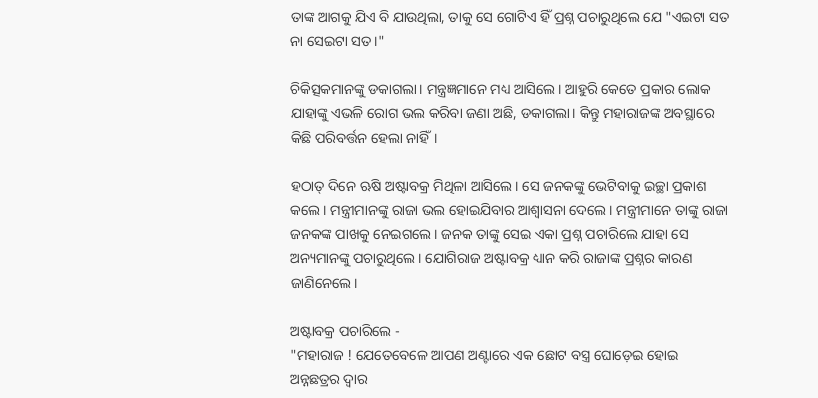ତାଙ୍କ ଆଗକୁ ଯିଏ ବି ଯାଉଥିଲା, ତାକୁ ସେ ଗୋଟିଏ ହିଁ ପ୍ରଶ୍ନ ପଚାରୁଥିଲେ ଯେ "ଏଇଟା ସତ ନା ସେଇଟା ସତ।"

ଚିକିତ୍ସକମାନଙ୍କୁ ଡକାଗଲା। ମନ୍ତ୍ରଜ୍ଞମାନେ ମଧ୍ୟ ଆସିଲେ। ଆହୁରି କେତେ ପ୍ରକାର ଲୋକ ଯାହାଙ୍କୁ ଏଭଳି ରୋଗ ଭଲ କରିବା ଜଣା ଅଛି, ଡକାଗଲା। କିନ୍ତୁ ମହାରାଜଙ୍କ ଅବସ୍ଥାରେ କିଛି ପରିବର୍ତ୍ତନ ହେଲା ନାହିଁ।

ହଠାତ୍ ଦିନେ ଋଷି ଅଷ୍ଟାବକ୍ର ମିଥିଳା ଆସିଲେ। ସେ ଜନକଙ୍କୁ ଭେଟିବାକୁ ଇଚ୍ଛା ପ୍ରକାଶ କଲେ। ମନ୍ତ୍ରୀମାନଙ୍କୁ ରାଜା ଭଲ ହୋଇଯିବାର ଆଶ୍ୱାସନା ଦେଲେ। ମନ୍ତ୍ରୀମାନେ ତାଙ୍କୁ ରାଜା ଜନକଙ୍କ ପାଖକୁ ନେଇଗଲେ। ଜନକ ତାଙ୍କୁ ସେଇ ଏକା ପ୍ରଶ୍ନ ପଚାରିଲେ ଯାହା ସେ ଅନ୍ୟମାନଙ୍କୁ ପଚାରୁଥିଲେ। ଯୋଗିରାଜ ଅଷ୍ଟାବକ୍ର ଧ୍ୟାନ କରି ରାଜାଙ୍କ ପ୍ରଶ୍ନର କାରଣ ଜାଣିନେଲେ।

ଅଷ୍ଟାବକ୍ର ପଚାରିଲେ -
"ମହାରାଜ ! ଯେତେବେଳେ ଆପଣ ଅଣ୍ଟାରେ ଏକ ଛୋଟ ବସ୍ତ୍ର ଘୋଡ଼େଇ ହୋଇ ଅନ୍ନଛତ୍ରର ଦ୍ୱାର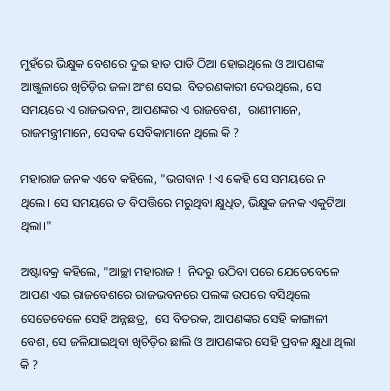ମୁହଁରେ ଭିକ୍ଷୁକ ବେଶରେ ଦୁଇ ହାତ ପାତି ଠିଆ ହୋଇଥିଲେ ଓ ଆପଣଙ୍କ ଆଞ୍ଜୁଳାରେ ଖିଚିଡ଼ିର ଜଳା ଅଂଶ ସେଇ  ବିତରଣକାରୀ ଦେଉଥିଲେ, ସେ ସମୟରେ ଏ ରାଜଭବନ, ଆପଣଙ୍କର ଏ ରାଜବେଶ,  ରାଣୀମାନେ,  ରାଜମନ୍ତ୍ରୀମାନେ, ସେବକ ସେବିକାମାନେ ଥିଲେ କି ?

ମହାରାଜ ଜନକ ଏବେ କହିଲେ, "ଭଗବାନ ! ଏ କେହି ସେ ସମୟରେ ନ ଥିଲେ। ସେ ସମୟରେ ତ ବିପତ୍ତିରେ ମରୁଥିବା କ୍ଷୁଧିତ, ଭିକ୍ଷୁକ ଜନକ ଏକୁଟିଆ ଥିଲା।"

ଅଷ୍ଟାବକ୍ର କହିଲେ, "ଆଚ୍ଛା ମହାରାଜ !  ନିଦରୁ ଉଠିବା ପରେ ଯେତେବେଳେ ଆପଣ ଏଇ ରାଜବେଶରେ ରାଜଭବନରେ ପଲଙ୍କ ଉପରେ ବସିଥିଲେ ସେତେବେଳେ ସେହି ଅନ୍ନଛତ୍ର,  ସେ ବିତରକ, ଆପଣଙ୍କର ସେହି କାଙ୍ଗାଳୀ ବେଶ, ସେ ଜଳିଯାଇଥିବା ଖିଚିଡ଼ିର ଛାଲି ଓ ଆପଣଙ୍କର ସେହି ପ୍ରବଳ କ୍ଷୁଧା ଥିଲା କି ?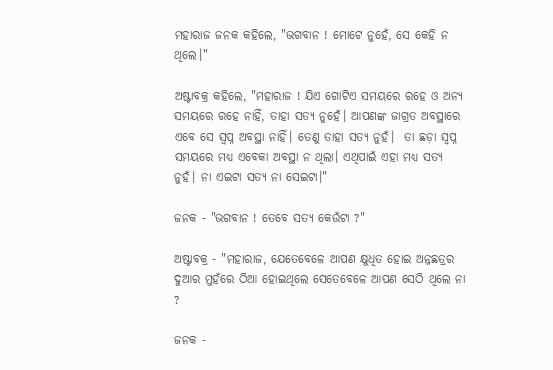ମହାରାଜ ଜନକ କହିଲେ, "ଭଗବାନ ! ମୋଟେ ନୁହେଁ, ସେ କେହି ନ ଥିଲେ।"

ଅଷ୍ଟାବକ୍ର କହିଲେ, "ମହାରାଜ ! ଯିଏ ଗୋଟିଏ ସମୟରେ ରହେ ଓ ଅନ୍ୟ ସମୟରେ ରହେ ନାହିଁ, ତାହା ସତ୍ୟ ନୁହେଁ। ଆପଣଙ୍କ ଜାଗ୍ରତ ଅବସ୍ଥାରେ ଏବେ ସେ ସ୍ୱପ୍ନ ଅବସ୍ଥା ନାହିଁ। ତେଣୁ ତାହା ସତ୍ୟ ନୁହଁ।  ତା ଛଡ଼ା ସ୍ୱପ୍ନ ସମୟରେ ମଧ୍ୟ ଏବେକା ଅବସ୍ଥା ନ ଥିଲା। ଏଥିପାଇଁ ଏହା ମଧ୍ୟ ସତ୍ୟ ନୁହଁ। ନା ଏଇଟା ସତ୍ୟ ନା ସେଇଟା।"

ଜନକ - "ଭଗବାନ ! ତେବେ ସତ୍ୟ କେଉଁଟା ?"

ଅଷ୍ଟାବକ୍ର - "ମହାରାଜ, ଯେତେବେଳେ ଆପଣ କ୍ଷୁଧିତ ହୋଇ ଅନ୍ନଛତ୍ରର ଦୁଆର ମୁହଁରେ ଠିଆ ହୋଇଥିଲେ ସେତେବେଳେ ଆପଣ ସେଠି ଥିଲେ ନା ?

ଜନକ -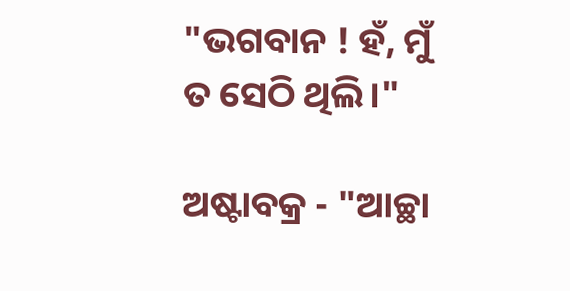"ଭଗବାନ ! ହଁ, ମୁଁ ତ ସେଠି ଥିଲି।"

ଅଷ୍ଟାବକ୍ର - "ଆଚ୍ଛା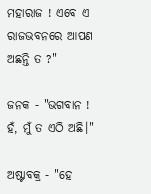ମହାରାଜ ! ଏବେ ଏ ରାଜଭବନରେ ଆପଣ ଅଛନ୍ତି ତ ?"

ଜନକ - "ଭଗବାନ ! ହଁ, ମୁଁ ତ ଏଠି ଅଛି।"

ଅଷ୍ଟାବକ୍ର - "ହେ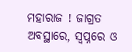ମହାରାଜ ! ଜାଗ୍ରତ ଅବସ୍ଥାରେ, ସ୍ୱପ୍ନରେ ଓ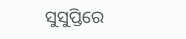ସୁସୁପ୍ତିରେ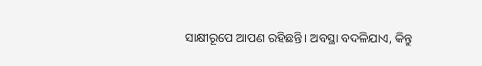ସାକ୍ଷୀରୂପେ ଆପଣ ରହିଛନ୍ତି। ଅବସ୍ଥା ବଦଳିଯାଏ, କିନ୍ତୁ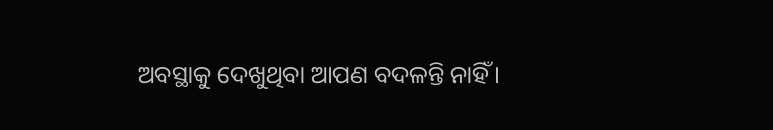ଅବସ୍ଥାକୁ ଦେଖୁଥିବା ଆପଣ ବଦଳନ୍ତି ନାହିଁ।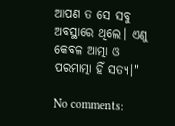ଆପଣ ତ ସେ ସବୁ ଅବସ୍ଥାରେ ଥିଲେ। ଏଣୁ କେବଳ ଆତ୍ମା ଓ ପରମାତ୍ମା ହିଁ ସତ୍ୟ।"

No comments: